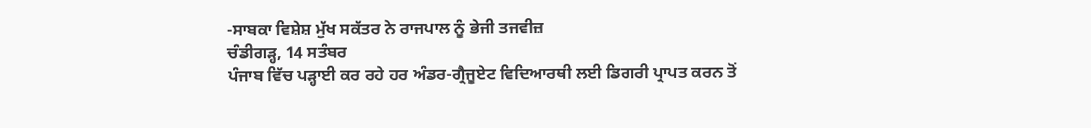-ਸਾਬਕਾ ਵਿਸ਼ੇਸ਼ ਮੁੱਖ ਸਕੱਤਰ ਨੇ ਰਾਜਪਾਲ ਨੂੰ ਭੇਜੀ ਤਜਵੀਜ਼
ਚੰਡੀਗੜ੍ਹ, 14 ਸਤੰਬਰ
ਪੰਜਾਬ ਵਿੱਚ ਪੜ੍ਹਾਈ ਕਰ ਰਹੇ ਹਰ ਅੰਡਰ-ਗ੍ਰੈਜੂਏਟ ਵਿਦਿਆਰਥੀ ਲਈ ਡਿਗਰੀ ਪ੍ਰਾਪਤ ਕਰਨ ਤੋਂ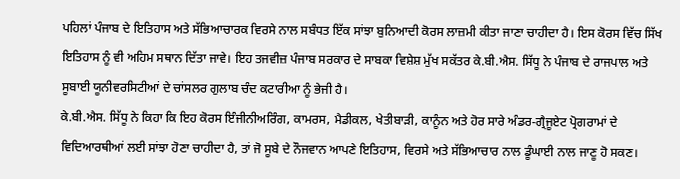ਪਹਿਲਾਂ ਪੰਜਾਬ ਦੇ ਇਤਿਹਾਸ ਅਤੇ ਸੱਭਿਆਚਾਰਕ ਵਿਰਸੇ ਨਾਲ ਸਬੰਧਤ ਇੱਕ ਸਾਂਝਾ ਬੁਨਿਆਦੀ ਕੋਰਸ ਲਾਜ਼ਮੀ ਕੀਤਾ ਜਾਣਾ ਚਾਹੀਦਾ ਹੈ। ਇਸ ਕੋਰਸ ਵਿੱਚ ਸਿੱਖ ਇਤਿਹਾਸ ਨੂੰ ਵੀ ਅਹਿਮ ਸਥਾਨ ਦਿੱਤਾ ਜਾਵੇ। ਇਹ ਤਜਵੀਜ਼ ਪੰਜਾਬ ਸਰਕਾਰ ਦੇ ਸਾਬਕਾ ਵਿਸ਼ੇਸ਼ ਮੁੱਖ ਸਕੱਤਰ ਕੇ.ਬੀ.ਐਸ. ਸਿੱਧੂ ਨੇ ਪੰਜਾਬ ਦੇ ਰਾਜਪਾਲ ਅਤੇ ਸੂਬਾਈ ਯੂਨੀਵਰਸਿਟੀਆਂ ਦੇ ਚਾਂਸਲਰ ਗੁਲਾਬ ਚੰਦ ਕਟਾਰੀਆ ਨੂੰ ਭੇਜੀ ਹੈ।
ਕੇ.ਬੀ.ਐਸ. ਸਿੱਧੂ ਨੇ ਕਿਹਾ ਕਿ ਇਹ ਕੋਰਸ ਇੰਜੀਨੀਅਰਿੰਗ, ਕਾਮਰਸ, ਮੈਡੀਕਲ, ਖੇਤੀਬਾੜੀ, ਕਾਨੂੰਨ ਅਤੇ ਹੋਰ ਸਾਰੇ ਅੰਡਰ-ਗ੍ਰੈਜੂਏਟ ਪ੍ਰੋਗਰਾਮਾਂ ਦੇ ਵਿਦਿਆਰਥੀਆਂ ਲਈ ਸਾਂਝਾ ਹੋਣਾ ਚਾਹੀਦਾ ਹੈ, ਤਾਂ ਜੋ ਸੂਬੇ ਦੇ ਨੌਜਵਾਨ ਆਪਣੇ ਇਤਿਹਾਸ, ਵਿਰਸੇ ਅਤੇ ਸੱਭਿਆਚਾਰ ਨਾਲ ਡੂੰਘਾਈ ਨਾਲ ਜਾਣੂ ਹੋ ਸਕਣ।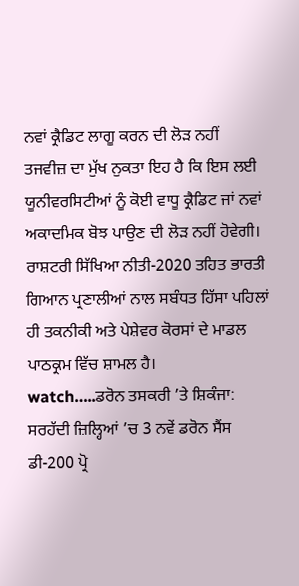ਨਵਾਂ ਕ੍ਰੈਡਿਟ ਲਾਗੂ ਕਰਨ ਦੀ ਲੋੜ ਨਹੀਂ
ਤਜਵੀਜ਼ ਦਾ ਮੁੱਖ ਨੁਕਤਾ ਇਹ ਹੈ ਕਿ ਇਸ ਲਈ ਯੂਨੀਵਰਸਿਟੀਆਂ ਨੂੰ ਕੋਈ ਵਾਧੂ ਕ੍ਰੈਡਿਟ ਜਾਂ ਨਵਾਂ ਅਕਾਦਮਿਕ ਬੋਝ ਪਾਉਣ ਦੀ ਲੋੜ ਨਹੀਂ ਹੋਵੇਗੀ। ਰਾਸ਼ਟਰੀ ਸਿੱਖਿਆ ਨੀਤੀ-2020 ਤਹਿਤ ਭਾਰਤੀ ਗਿਆਨ ਪ੍ਰਣਾਲੀਆਂ ਨਾਲ ਸਬੰਧਤ ਹਿੱਸਾ ਪਹਿਲਾਂ ਹੀ ਤਕਨੀਕੀ ਅਤੇ ਪੇਸ਼ੇਵਰ ਕੋਰਸਾਂ ਦੇ ਮਾਡਲ ਪਾਠਕ੍ਰਮ ਵਿੱਚ ਸ਼ਾਮਲ ਹੈ।
watch…..ਡਰੋਨ ਤਸਕਰੀ ’ਤੇ ਸ਼ਿਕੰਜਾ: ਸਰਹੱਦੀ ਜ਼ਿਲ੍ਹਿਆਂ ’ਚ 3 ਨਵੇਂ ਡਰੋਨ ਸੈਂਸ ਡੀ-200 ਪ੍ਰੋ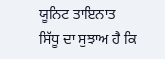ਯੂਨਿਟ ਤਾਇਨਾਤ
ਸਿੱਧੂ ਦਾ ਸੁਝਾਅ ਹੈ ਕਿ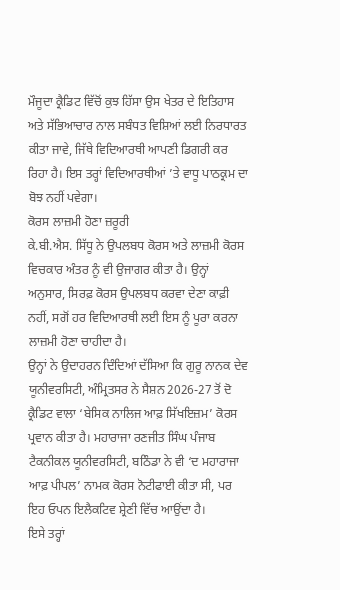ਮੌਜੂਦਾ ਕ੍ਰੈਡਿਟ ਵਿੱਚੋਂ ਕੁਝ ਹਿੱਸਾ ਉਸ ਖੇਤਰ ਦੇ ਇਤਿਹਾਸ ਅਤੇ ਸੱਭਿਆਚਾਰ ਨਾਲ ਸਬੰਧਤ ਵਿਸ਼ਿਆਂ ਲਈ ਨਿਰਧਾਰਤ ਕੀਤਾ ਜਾਵੇ, ਜਿੱਥੇ ਵਿਦਿਆਰਥੀ ਆਪਣੀ ਡਿਗਰੀ ਕਰ ਰਿਹਾ ਹੈ। ਇਸ ਤਰ੍ਹਾਂ ਵਿਦਿਆਰਥੀਆਂ ’ਤੇ ਵਾਧੂ ਪਾਠਕ੍ਰਮ ਦਾ ਬੋਝ ਨਹੀਂ ਪਵੇਗਾ।
ਕੋਰਸ ਲਾਜ਼ਮੀ ਹੋਣਾ ਜ਼ਰੂਰੀ
ਕੇ.ਬੀ.ਐਸ. ਸਿੱਧੂ ਨੇ ਉਪਲਬਧ ਕੋਰਸ ਅਤੇ ਲਾਜ਼ਮੀ ਕੋਰਸ ਵਿਚਕਾਰ ਅੰਤਰ ਨੂੰ ਵੀ ਉਜਾਗਰ ਕੀਤਾ ਹੈ। ਉਨ੍ਹਾਂ ਅਨੁਸਾਰ, ਸਿਰਫ਼ ਕੋਰਸ ਉਪਲਬਧ ਕਰਵਾ ਦੇਣਾ ਕਾਫ਼ੀ ਨਹੀਂ, ਸਗੋਂ ਹਰ ਵਿਦਿਆਰਥੀ ਲਈ ਇਸ ਨੂੰ ਪੂਰਾ ਕਰਨਾ ਲਾਜ਼ਮੀ ਹੋਣਾ ਚਾਹੀਦਾ ਹੈ।
ਉਨ੍ਹਾਂ ਨੇ ਉਦਾਹਰਨ ਦਿੰਦਿਆਂ ਦੱਸਿਆ ਕਿ ਗੁਰੂ ਨਾਨਕ ਦੇਵ ਯੂਨੀਵਰਸਿਟੀ, ਅੰਮ੍ਰਿਤਸਰ ਨੇ ਸੈਸ਼ਨ 2026-27 ਤੋਂ ਦੋ ਕ੍ਰੈਡਿਟ ਵਾਲਾ ‘ਬੇਸਿਕ ਨਾਲਿਜ ਆਫ਼ ਸਿੱਖਇਜ਼ਮ’ ਕੋਰਸ ਪ੍ਰਵਾਨ ਕੀਤਾ ਹੈ। ਮਹਾਰਾਜਾ ਰਣਜੀਤ ਸਿੰਘ ਪੰਜਾਬ ਟੈਕਨੀਕਲ ਯੂਨੀਵਰਸਿਟੀ, ਬਠਿੰਡਾ ਨੇ ਵੀ ‘ਦ ਮਹਾਰਾਜਾ ਆਫ਼ ਪੀਪਲ’ ਨਾਮਕ ਕੋਰਸ ਨੋਟੀਫਾਈ ਕੀਤਾ ਸੀ, ਪਰ ਇਹ ਓਪਨ ਇਲੈਕਟਿਵ ਸ਼੍ਰੇਣੀ ਵਿੱਚ ਆਉਂਦਾ ਹੈ।
ਇਸੇ ਤਰ੍ਹਾਂ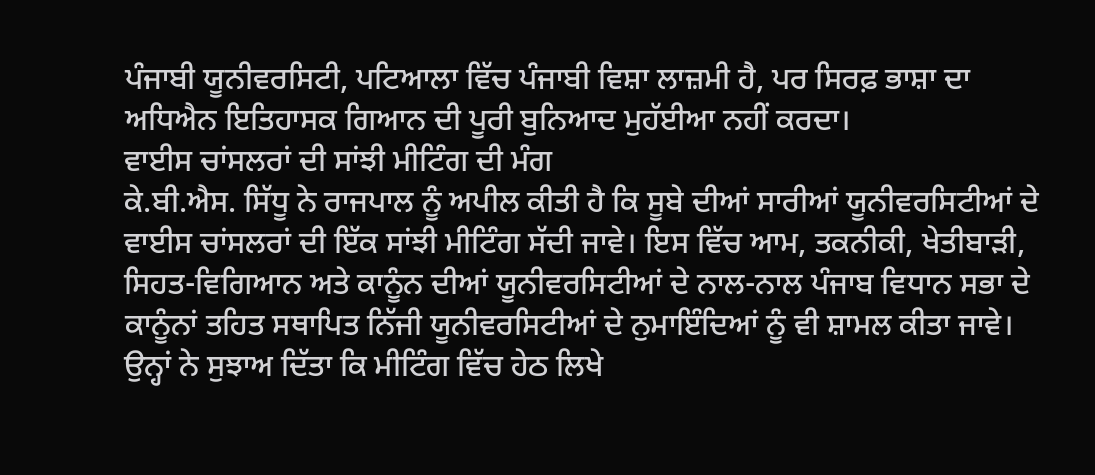ਪੰਜਾਬੀ ਯੂਨੀਵਰਸਿਟੀ, ਪਟਿਆਲਾ ਵਿੱਚ ਪੰਜਾਬੀ ਵਿਸ਼ਾ ਲਾਜ਼ਮੀ ਹੈ, ਪਰ ਸਿਰਫ਼ ਭਾਸ਼ਾ ਦਾ ਅਧਿਐਨ ਇਤਿਹਾਸਕ ਗਿਆਨ ਦੀ ਪੂਰੀ ਬੁਨਿਆਦ ਮੁਹੱਈਆ ਨਹੀਂ ਕਰਦਾ।
ਵਾਈਸ ਚਾਂਸਲਰਾਂ ਦੀ ਸਾਂਝੀ ਮੀਟਿੰਗ ਦੀ ਮੰਗ
ਕੇ.ਬੀ.ਐਸ. ਸਿੱਧੂ ਨੇ ਰਾਜਪਾਲ ਨੂੰ ਅਪੀਲ ਕੀਤੀ ਹੈ ਕਿ ਸੂਬੇ ਦੀਆਂ ਸਾਰੀਆਂ ਯੂਨੀਵਰਸਿਟੀਆਂ ਦੇ ਵਾਈਸ ਚਾਂਸਲਰਾਂ ਦੀ ਇੱਕ ਸਾਂਝੀ ਮੀਟਿੰਗ ਸੱਦੀ ਜਾਵੇ। ਇਸ ਵਿੱਚ ਆਮ, ਤਕਨੀਕੀ, ਖੇਤੀਬਾੜੀ, ਸਿਹਤ-ਵਿਗਿਆਨ ਅਤੇ ਕਾਨੂੰਨ ਦੀਆਂ ਯੂਨੀਵਰਸਿਟੀਆਂ ਦੇ ਨਾਲ-ਨਾਲ ਪੰਜਾਬ ਵਿਧਾਨ ਸਭਾ ਦੇ ਕਾਨੂੰਨਾਂ ਤਹਿਤ ਸਥਾਪਿਤ ਨਿੱਜੀ ਯੂਨੀਵਰਸਿਟੀਆਂ ਦੇ ਨੁਮਾਇੰਦਿਆਂ ਨੂੰ ਵੀ ਸ਼ਾਮਲ ਕੀਤਾ ਜਾਵੇ।
ਉਨ੍ਹਾਂ ਨੇ ਸੁਝਾਅ ਦਿੱਤਾ ਕਿ ਮੀਟਿੰਗ ਵਿੱਚ ਹੇਠ ਲਿਖੇ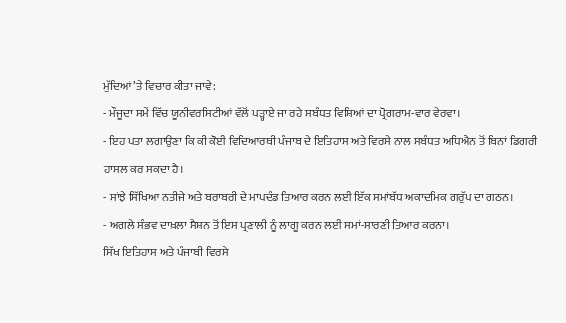ਮੁੱਦਿਆਂ ’ਤੇ ਵਿਚਾਰ ਕੀਤਾ ਜਾਵੇ:
- ਮੌਜੂਦਾ ਸਮੇਂ ਵਿੱਚ ਯੂਨੀਵਰਸਿਟੀਆਂ ਵੱਲੋਂ ਪੜ੍ਹਾਏ ਜਾ ਰਹੇ ਸਬੰਧਤ ਵਿਸ਼ਿਆਂ ਦਾ ਪ੍ਰੋਗਰਾਮ-ਵਾਰ ਵੇਰਵਾ।
- ਇਹ ਪਤਾ ਲਗਾਉਣਾ ਕਿ ਕੀ ਕੋਈ ਵਿਦਿਆਰਥੀ ਪੰਜਾਬ ਦੇ ਇਤਿਹਾਸ ਅਤੇ ਵਿਰਸੇ ਨਾਲ ਸਬੰਧਤ ਅਧਿਐਨ ਤੋਂ ਬਿਨਾਂ ਡਿਗਰੀ ਹਾਸਲ ਕਰ ਸਕਦਾ ਹੈ।
- ਸਾਂਝੇ ਸਿੱਖਿਆ ਨਤੀਜੇ ਅਤੇ ਬਰਾਬਰੀ ਦੇ ਮਾਪਦੰਡ ਤਿਆਰ ਕਰਨ ਲਈ ਇੱਕ ਸਮਾਂਬੱਧ ਅਕਾਦਮਿਕ ਗਰੁੱਪ ਦਾ ਗਠਨ।
- ਅਗਲੇ ਸੰਭਵ ਦਾਖ਼ਲਾ ਸੈਸ਼ਨ ਤੋਂ ਇਸ ਪ੍ਰਣਾਲੀ ਨੂੰ ਲਾਗੂ ਕਰਨ ਲਈ ਸਮਾਂ-ਸਾਰਣੀ ਤਿਆਰ ਕਰਨਾ।
ਸਿੱਖ ਇਤਿਹਾਸ ਅਤੇ ਪੰਜਾਬੀ ਵਿਰਸੇ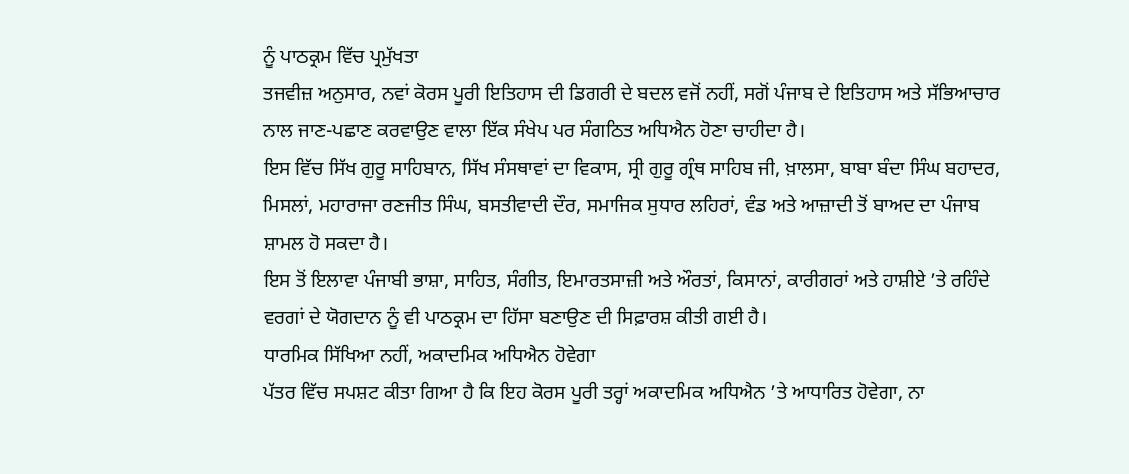ਨੂੰ ਪਾਠਕ੍ਰਮ ਵਿੱਚ ਪ੍ਰਮੁੱਖਤਾ
ਤਜਵੀਜ਼ ਅਨੁਸਾਰ, ਨਵਾਂ ਕੋਰਸ ਪੂਰੀ ਇਤਿਹਾਸ ਦੀ ਡਿਗਰੀ ਦੇ ਬਦਲ ਵਜੋਂ ਨਹੀਂ, ਸਗੋਂ ਪੰਜਾਬ ਦੇ ਇਤਿਹਾਸ ਅਤੇ ਸੱਭਿਆਚਾਰ ਨਾਲ ਜਾਣ-ਪਛਾਣ ਕਰਵਾਉਣ ਵਾਲਾ ਇੱਕ ਸੰਖੇਪ ਪਰ ਸੰਗਠਿਤ ਅਧਿਐਨ ਹੋਣਾ ਚਾਹੀਦਾ ਹੈ।
ਇਸ ਵਿੱਚ ਸਿੱਖ ਗੁਰੂ ਸਾਹਿਬਾਨ, ਸਿੱਖ ਸੰਸਥਾਵਾਂ ਦਾ ਵਿਕਾਸ, ਸ੍ਰੀ ਗੁਰੂ ਗ੍ਰੰਥ ਸਾਹਿਬ ਜੀ, ਖ਼ਾਲਸਾ, ਬਾਬਾ ਬੰਦਾ ਸਿੰਘ ਬਹਾਦਰ, ਮਿਸਲਾਂ, ਮਹਾਰਾਜਾ ਰਣਜੀਤ ਸਿੰਘ, ਬਸਤੀਵਾਦੀ ਦੌਰ, ਸਮਾਜਿਕ ਸੁਧਾਰ ਲਹਿਰਾਂ, ਵੰਡ ਅਤੇ ਆਜ਼ਾਦੀ ਤੋਂ ਬਾਅਦ ਦਾ ਪੰਜਾਬ ਸ਼ਾਮਲ ਹੋ ਸਕਦਾ ਹੈ।
ਇਸ ਤੋਂ ਇਲਾਵਾ ਪੰਜਾਬੀ ਭਾਸ਼ਾ, ਸਾਹਿਤ, ਸੰਗੀਤ, ਇਮਾਰਤਸਾਜ਼ੀ ਅਤੇ ਔਰਤਾਂ, ਕਿਸਾਨਾਂ, ਕਾਰੀਗਰਾਂ ਅਤੇ ਹਾਸ਼ੀਏ ’ਤੇ ਰਹਿੰਦੇ ਵਰਗਾਂ ਦੇ ਯੋਗਦਾਨ ਨੂੰ ਵੀ ਪਾਠਕ੍ਰਮ ਦਾ ਹਿੱਸਾ ਬਣਾਉਣ ਦੀ ਸਿਫ਼ਾਰਸ਼ ਕੀਤੀ ਗਈ ਹੈ।
ਧਾਰਮਿਕ ਸਿੱਖਿਆ ਨਹੀਂ, ਅਕਾਦਮਿਕ ਅਧਿਐਨ ਹੋਵੇਗਾ
ਪੱਤਰ ਵਿੱਚ ਸਪਸ਼ਟ ਕੀਤਾ ਗਿਆ ਹੈ ਕਿ ਇਹ ਕੋਰਸ ਪੂਰੀ ਤਰ੍ਹਾਂ ਅਕਾਦਮਿਕ ਅਧਿਐਨ ’ਤੇ ਆਧਾਰਿਤ ਹੋਵੇਗਾ, ਨਾ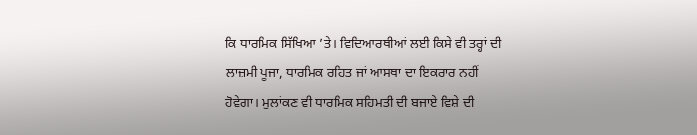ਕਿ ਧਾਰਮਿਕ ਸਿੱਖਿਆ ’ਤੇ। ਵਿਦਿਆਰਥੀਆਂ ਲਈ ਕਿਸੇ ਵੀ ਤਰ੍ਹਾਂ ਦੀ ਲਾਜ਼ਮੀ ਪੂਜਾ, ਧਾਰਮਿਕ ਰਹਿਤ ਜਾਂ ਆਸਥਾ ਦਾ ਇਕਰਾਰ ਨਹੀਂ ਹੋਵੇਗਾ। ਮੁਲਾਂਕਣ ਵੀ ਧਾਰਮਿਕ ਸਹਿਮਤੀ ਦੀ ਬਜਾਏ ਵਿਸ਼ੇ ਦੀ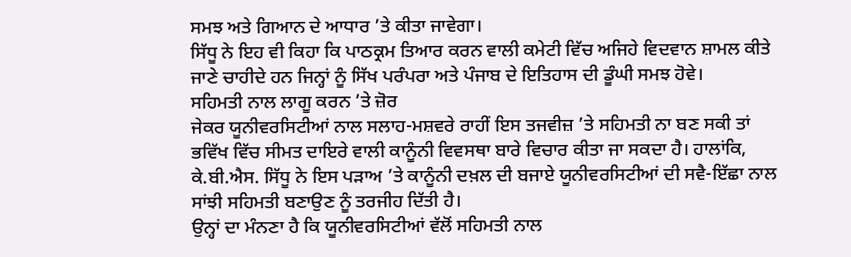ਸਮਝ ਅਤੇ ਗਿਆਨ ਦੇ ਆਧਾਰ ’ਤੇ ਕੀਤਾ ਜਾਵੇਗਾ।
ਸਿੱਧੂ ਨੇ ਇਹ ਵੀ ਕਿਹਾ ਕਿ ਪਾਠਕ੍ਰਮ ਤਿਆਰ ਕਰਨ ਵਾਲੀ ਕਮੇਟੀ ਵਿੱਚ ਅਜਿਹੇ ਵਿਦਵਾਨ ਸ਼ਾਮਲ ਕੀਤੇ ਜਾਣੇ ਚਾਹੀਦੇ ਹਨ ਜਿਨ੍ਹਾਂ ਨੂੰ ਸਿੱਖ ਪਰੰਪਰਾ ਅਤੇ ਪੰਜਾਬ ਦੇ ਇਤਿਹਾਸ ਦੀ ਡੂੰਘੀ ਸਮਝ ਹੋਵੇ।
ਸਹਿਮਤੀ ਨਾਲ ਲਾਗੂ ਕਰਨ ’ਤੇ ਜ਼ੋਰ
ਜੇਕਰ ਯੂਨੀਵਰਸਿਟੀਆਂ ਨਾਲ ਸਲਾਹ-ਮਸ਼ਵਰੇ ਰਾਹੀਂ ਇਸ ਤਜਵੀਜ਼ ’ਤੇ ਸਹਿਮਤੀ ਨਾ ਬਣ ਸਕੀ ਤਾਂ ਭਵਿੱਖ ਵਿੱਚ ਸੀਮਤ ਦਾਇਰੇ ਵਾਲੀ ਕਾਨੂੰਨੀ ਵਿਵਸਥਾ ਬਾਰੇ ਵਿਚਾਰ ਕੀਤਾ ਜਾ ਸਕਦਾ ਹੈ। ਹਾਲਾਂਕਿ, ਕੇ.ਬੀ.ਐਸ. ਸਿੱਧੂ ਨੇ ਇਸ ਪੜਾਅ ’ਤੇ ਕਾਨੂੰਨੀ ਦਖ਼ਲ ਦੀ ਬਜਾਏ ਯੂਨੀਵਰਸਿਟੀਆਂ ਦੀ ਸਵੈ-ਇੱਛਾ ਨਾਲ ਸਾਂਝੀ ਸਹਿਮਤੀ ਬਣਾਉਣ ਨੂੰ ਤਰਜੀਹ ਦਿੱਤੀ ਹੈ।
ਉਨ੍ਹਾਂ ਦਾ ਮੰਨਣਾ ਹੈ ਕਿ ਯੂਨੀਵਰਸਿਟੀਆਂ ਵੱਲੋਂ ਸਹਿਮਤੀ ਨਾਲ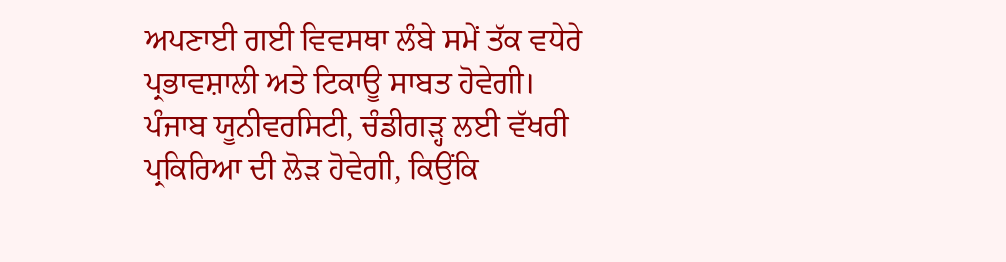ਅਪਣਾਈ ਗਈ ਵਿਵਸਥਾ ਲੰਬੇ ਸਮੇਂ ਤੱਕ ਵਧੇਰੇ ਪ੍ਰਭਾਵਸ਼ਾਲੀ ਅਤੇ ਟਿਕਾਊ ਸਾਬਤ ਹੋਵੇਗੀ।
ਪੰਜਾਬ ਯੂਨੀਵਰਸਿਟੀ, ਚੰਡੀਗੜ੍ਹ ਲਈ ਵੱਖਰੀ ਪ੍ਰਕਿਰਿਆ ਦੀ ਲੋੜ ਹੋਵੇਗੀ, ਕਿਉਂਕਿ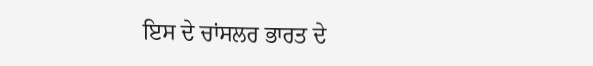ਇਸ ਦੇ ਚਾਂਸਲਰ ਭਾਰਤ ਦੇ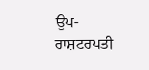ਉਪ-ਰਾਸ਼ਟਰਪਤੀ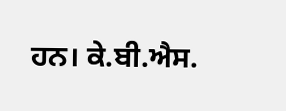ਹਨ। ਕੇ.ਬੀ.ਐਸ.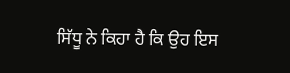ਸਿੱਧੂ ਨੇ ਕਿਹਾ ਹੈ ਕਿ ਉਹ ਇਸ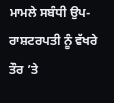ਮਾਮਲੇ ਸਬੰਧੀ ਉਪ-ਰਾਸ਼ਟਰਪਤੀ ਨੂੰ ਵੱਖਰੇ ਤੌਰ ’ਤੇ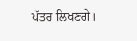ਪੱਤਰ ਲਿਖਣਗੇ।